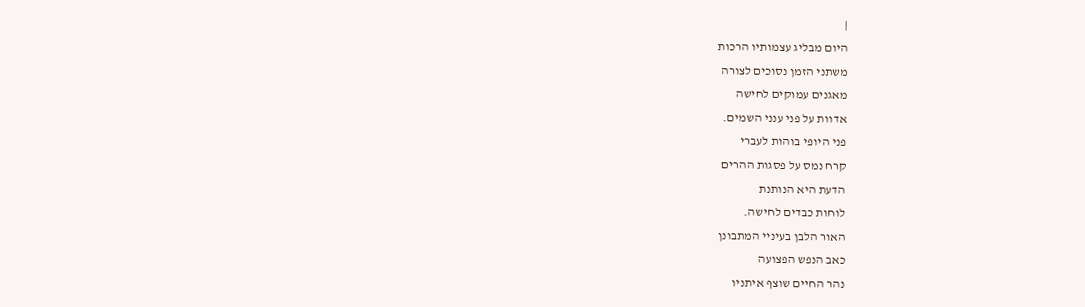|
היום מבליג עצמותיו הרכות
משתני הזמן נסוכים לצורה
מאגנים עמוקים לחישה
אדוות על פני ענני השמים.
פני היופי בוהות לעברי
קרח נמס על פסגות ההרים
הדעת היא הנותנת
לוחות כבדים לחישה.
האור הלבן בעיניי המתבונן
כאב הנפש הפצועה
נהר החיים שוצף איתניו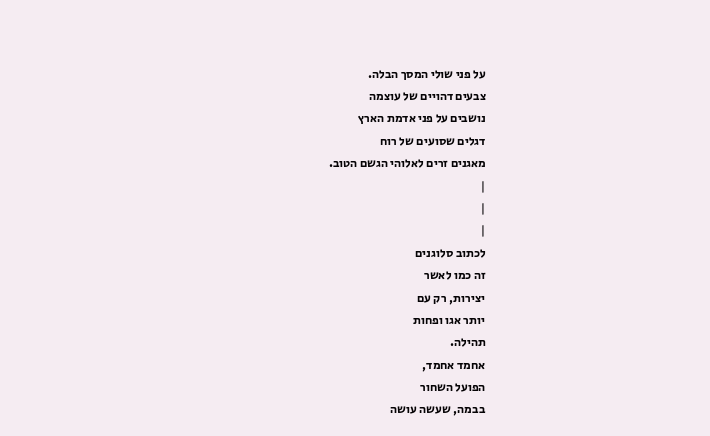על פני שולי המסך הבלה.
צבעים דהויים של עוצמה
נושבים על פני אדמת הארץ
דגלים שסועים של רוח
מאגנים זרים לאלוהי הגשם הטוב.
|
|
|
לכתוב סלוגנים
זה כמו לאשר
יצירות, רק עם
יותר אגו ופחות
תהילה.
אחמד אחמד,
הפועל השחור
בבמה, שעשה עושה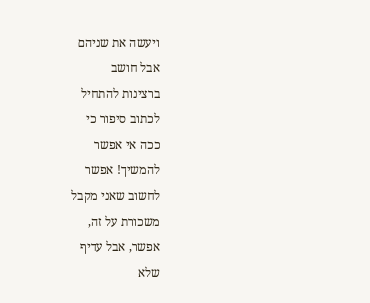ויעשה את שניהם
אבל חושב
ברצינות להתחיל
לכתוב סיפור כי
ככה אי אפשר
להמשיך! אפשר
לחשוב שאני מקבל
משכורת על זה,
אפשר, אבל עדיף
שלא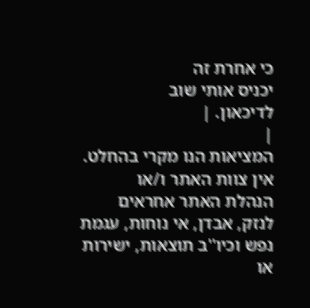כי אחרת זה
יכניס אותי שוב
לדיכאון. |
|
המציאות הנו מקרי בהחלט. אין צוות האתר ו/או
הנהלת האתר אחראים לנזק, אבדן, אי נוחות, עגמת
נפש וכיו''ב תוצאות, ישירות או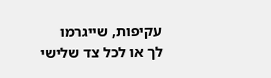עקיפות, שייגרמו
לך או לכל צד שלישי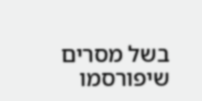בשל מסרים שיפורסמו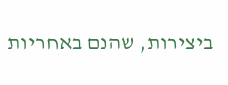ביצירות, שהנם באחריות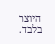היוצר בלבד.